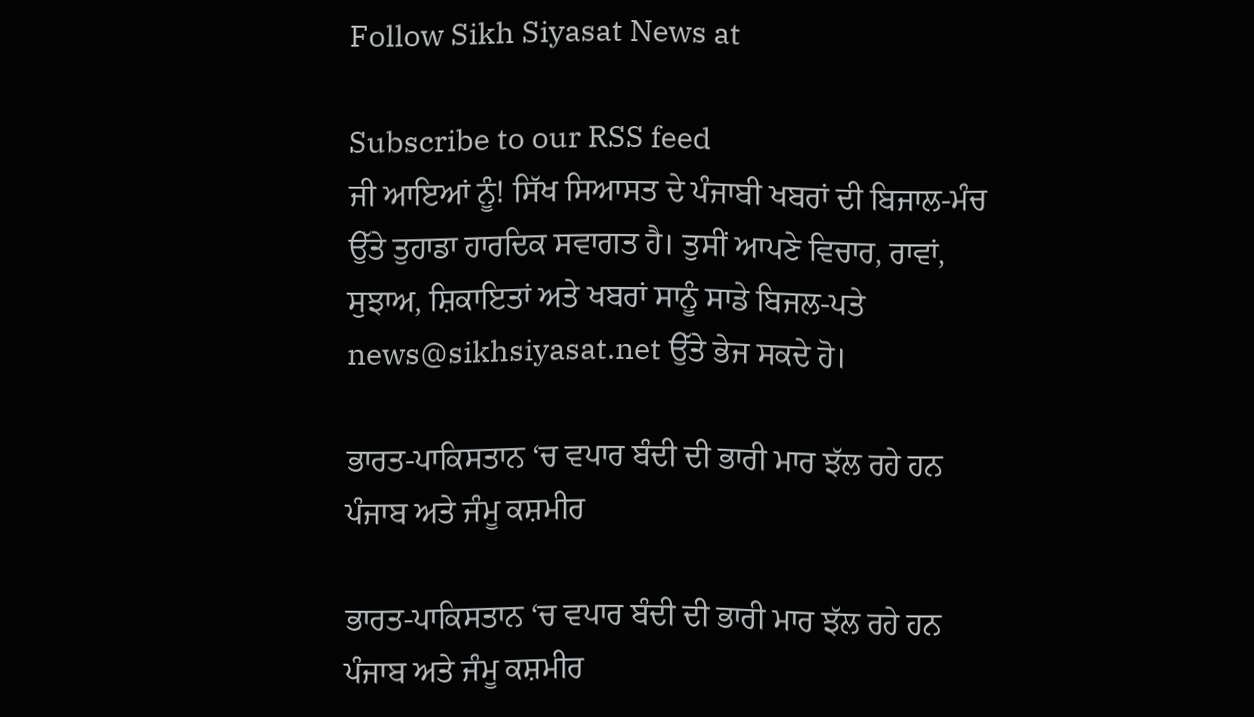Follow Sikh Siyasat News at

Subscribe to our RSS feed
ਜੀ ਆਇਆਂ ਨੂੰ! ਸਿੱਖ ਸਿਆਸਤ ਦੇ ਪੰਜਾਬੀ ਖਬਰਾਂ ਦੀ ਬਿਜਾਲ-ਮੰਚ ਉੱਤੇ ਤੁਹਾਡਾ ਹਾਰਦਿਕ ਸਵਾਗਤ ਹੈ। ਤੁਸੀਂ ਆਪਣੇ ਵਿਚਾਰ, ਰਾਵਾਂ, ਸੁਝਾਅ, ਸ਼ਿਕਾਇਤਾਂ ਅਤੇ ਖਬਰਾਂ ਸਾਨੂੰ ਸਾਡੇ ਬਿਜਲ-ਪਤੇ news@sikhsiyasat.net ਉੱਤੇ ਭੇਜ ਸਕਦੇ ਹੋ।

ਭਾਰਤ-ਪਾਕਿਸਤਾਨ ‘ਚ ਵਪਾਰ ਬੰਦੀ ਦੀ ਭਾਰੀ ਮਾਰ ਝੱਲ ਰਹੇ ਹਨ ਪੰਜਾਬ ਅਤੇ ਜੰਮੂ ਕਸ਼ਮੀਰ

ਭਾਰਤ-ਪਾਕਿਸਤਾਨ ‘ਚ ਵਪਾਰ ਬੰਦੀ ਦੀ ਭਾਰੀ ਮਾਰ ਝੱਲ ਰਹੇ ਹਨ ਪੰਜਾਬ ਅਤੇ ਜੰਮੂ ਕਸ਼ਮੀਰ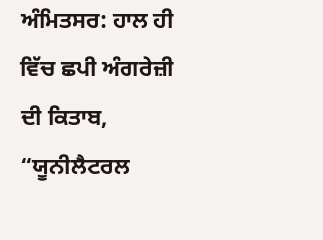ਅੰਮਿਤਸਰ: ਹਾਲ ਹੀ ਵਿੱਚ ਛਪੀ ਅੰਗਰੇਜ਼ੀ ਦੀ ਕਿਤਾਬ, “ਯੂਨੀਲੈਟਰਲ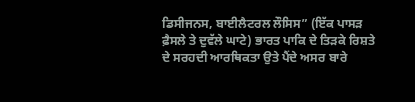ਡਿਸੀਜਨਸ, ਬਾਈਲੈਟਰਲ ਲੌਸਿਸ” (ਇੱਕ ਪਾਸੜ ਫ਼ੈਸਲੇ ਤੇ ਦੁਵੱਲੇ ਘਾਟੇ) ਭਾਰਤ ਪਾਕਿ ਦੇ ਤਿੜਕੇ ਰਿਸ਼ਤੇ ਦੇ ਸਰਹਦੀ ਆਰਥਿਕਤਾ ਉਤੇ ਪੈਂਦੇ ਅਸਰ ਬਾਰੇ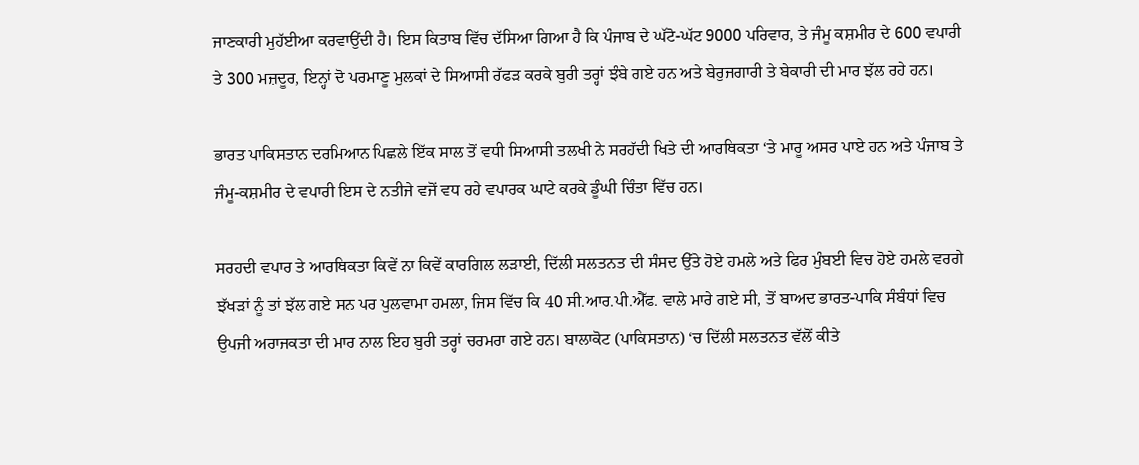ਜਾਣਕਾਰੀ ਮੁਹੱਈਆ ਕਰਵਾਉਂਦੀ ਹੈ। ਇਸ ਕਿਤਾਬ ਵਿੱਚ ਦੱਸਿਆ ਗਿਆ ਹੈ ਕਿ ਪੰਜਾਬ ਦੇ ਘੱਟੋ-ਘੱਟ 9000 ਪਰਿਵਾਰ, ਤੇ ਜੰਮੂ ਕਸ਼ਮੀਰ ਦੇ 600 ਵਪਾਰੀ ਤੇ 300 ਮਜ਼ਦੂਰ, ਇਨ੍ਹਾਂ ਦੋ ਪਰਮਾਣੂ ਮੁਲਕਾਂ ਦੇ ਸਿਆਸੀ ਰੱਫੜ ਕਰਕੇ ਬੁਰੀ ਤਰ੍ਹਾਂ ਝੰਬੇ ਗਏ ਹਨ ਅਤੇ ਬੇਰੁਜਗਾਰੀ ਤੇ ਬੇਕਾਰੀ ਦੀ ਮਾਰ ਝੱਲ ਰਹੇ ਹਨ।

ਭਾਰਤ ਪਾਕਿਸਤਾਨ ਦਰਮਿਆਨ ਪਿਛਲੇ ਇੱਕ ਸਾਲ ਤੋਂ ਵਧੀ ਸਿਆਸੀ ਤਲਖੀ ਨੇ ਸਰਹੱਦੀ ਖਿਤੇ ਦੀ ਆਰਥਿਕਤਾ ‘ਤੇ ਮਾਰੂ ਅਸਰ ਪਾਏ ਹਨ ਅਤੇ ਪੰਜਾਬ ਤੇ ਜੰਮੂ-ਕਸ਼ਮੀਰ ਦੇ ਵਪਾਰੀ ਇਸ ਦੇ ਨਤੀਜੇ ਵਜੋਂ ਵਧ ਰਹੇ ਵਪਾਰਕ ਘਾਟੇ ਕਰਕੇ ਡੂੰਘੀ ਚਿੰਤਾ ਵਿੱਚ ਹਨ।

ਸਰਹਦੀ ਵਪਾਰ ਤੇ ਆਰਥਿਕਤਾ ਕਿਵੇਂ ਨਾ ਕਿਵੇਂ ਕਾਰਗਿਲ ਲੜਾਈ, ਦਿੱਲੀ ਸਲਤਨਤ ਦੀ ਸੰਸਦ ਉੱਤੇ ਹੋਏ ਹਮਲੇ ਅਤੇ ਫਿਰ ਮੁੰਬਈ ਵਿਚ ਹੋਏ ਹਮਲੇ ਵਰਗੇ ਝੱਖੜਾਂ ਨੂੰ ਤਾਂ ਝੱਲ ਗਏ ਸਨ ਪਰ ਪੁਲਵਾਮਾ ਹਮਲਾ, ਜਿਸ ਵਿੱਚ ਕਿ 40 ਸੀ.ਆਰ.ਪੀ.ਐੱਫ. ਵਾਲੇ ਮਾਰੇ ਗਏ ਸੀ, ਤੋਂ ਬਾਅਦ ਭਾਰਤ-ਪਾਕਿ ਸੰਬੰਧਾਂ ਵਿਚ ਉਪਜੀ ਅਰਾਜਕਤਾ ਦੀ ਮਾਰ ਨਾਲ ਇਹ ਬੁਰੀ ਤਰ੍ਹਾਂ ਚਰਮਰਾ ਗਏ ਹਨ। ਬਾਲਾਕੋਟ (ਪਾਕਿਸਤਾਨ) ‘ਚ ਦਿੱਲੀ ਸਲਤਨਤ ਵੱਲੋਂ ਕੀਤੇ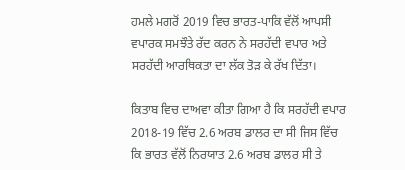ਹਮਲੇ ਮਗਰੋਂ 2019 ਵਿਚ ਭਾਰਤ-ਪਾਕਿ ਵੱਲੋਂ ਆਪਸੀ ਵਪਾਰਕ ਸਮਝੌਤੇ ਰੱਦ ਕਰਨ ਨੇ ਸਰਹੱਦੀ ਵਪਾਰ ਅਤੇ ਸਰਹੱਦੀ ਆਰਥਿਕਤਾ ਦਾ ਲੱਕ ਤੋੜ ਕੇ ਰੱਖ ਦਿੱਤਾ।

ਕਿਤਾਬ ਵਿਚ ਦਾਅਵਾ ਕੀਤਾ ਗਿਆ ਹੈ ਕਿ ਸਰਹੱਦੀ ਵਪਾਰ 2018-19 ਵਿੱਚ 2.6 ਅਰਬ ਡਾਲਰ ਦਾ ਸੀ ਜਿਸ ਵਿੱਚ ਕਿ ਭਾਰਤ ਵੱਲੋਂ ਨਿਰਯਾਤ 2.6 ਅਰਬ ਡਾਲਰ ਸੀ ਤੇ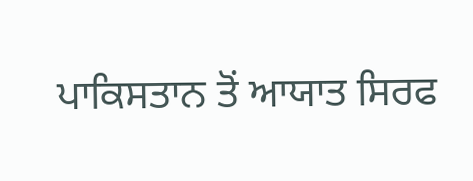ਪਾਕਿਸਤਾਨ ਤੋਂ ਆਯਾਤ ਸਿਰਫ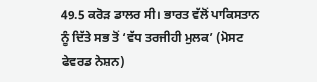49.5 ਕਰੋੜ ਡਾਲਰ ਸੀ। ਭਾਰਤ ਵੱਲੋਂ ਪਾਕਿਸਤਾਨ ਨੂੰ ਦਿੱਤੇ ਸਭ ਤੋਂ ‘ਵੱਧ ਤਰਜੀਹੀ ਮੁਲਕ’ (ਮੋਸਟ ਫੇਵਰਡ ਨੇਸ਼ਨ)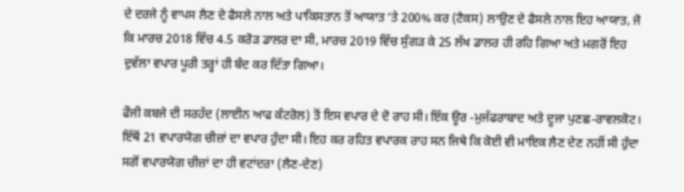ਦੇ ਦਰਜੇ ਨੂੰ ਵਾਪਸ ਲੈਣ ਦੇ ਫੈਸਲੇ ਨਾਲ ਅਤੇ ਪਾਕਿਸਤਾਨ ਤੋਂ ਆਯਾਤ ‘ਤੇ 200% ਕਰ (ਟੈਕਸ) ਲਾਉਣ ਦੇ ਫੈਸਲੇ ਨਾਲ ਇਹ ਆਯਾਤ, ਜੋ ਕਿ ਮਾਰਚ 2018 ਵਿੱਚ 4.5 ਕਰੋੜ ਡਾਲਰ ਦਾ ਸੀ, ਮਾਰਚ 2019 ਵਿੱਚ ਸੁੰਗੜ ਕੇ 25 ਲੱਖ ਡਾਲਰ ਹੀ ਰਹਿ ਗਿਆ ਅਤੇ ਮਗਰੋਂ ਇਹ ਦੁਵੱਲਾ ਵਪਾਰ ਪੂਰੀ ਤਰ੍ਹਾਂ ਹੀ ਬੰਦ ਕਰ ਦਿੱਤਾ ਗਿਆ।

ਫੌਜੀ ਕਬਜੇ ਦੀ ਸਰਹੱਦ (ਲਾਈਨ ਆਫ ਕੰਟਰੋਲ) ਤੋਂ ਇਸ ਵਪਾਰ ਦੇ ਦੋ ਰਾਹ ਸੀ। ਇੱਕ ਊਰ -ਮੁਜੱਫਰਾਬਾਦ ਅਤੇ ਦੂਜਾ ਪੁਣਛ-ਰਾਵਲਕੋਟ। ਇੱਥੋਂ 21 ਵਪਾਰਯੋਗ ਚੀਜ਼ਾਂ ਦਾ ਵਪਾਰ ਹੁੰਦਾ ਸੀ। ਇਹ ਕਰ ਰਹਿਤ ਵਪਾਰਕ ਰਾਹ ਸਨ ਜਿਥੇ ਕਿ ਕੋਈ ਵੀ ਮਾਇਕ ਲੈਣ ਦੇਣ ਨਹੀਂ ਸੀ ਹੁੰਦਾ ਸਗੋਂ ਵਪਾਰਯੋਗ ਚੀਜ਼ਾਂ ਦਾ ਹੀ ਵਟਾਂਦਰਾ (ਲੈਣ-ਦੇਣ)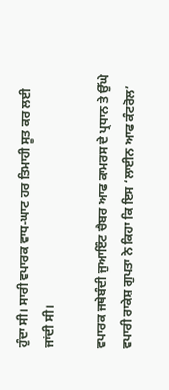ਹੁੰਦਾ ਸੀ। ਸਾਰੀ ਵਪਾਰਕ ਵਾਧ-ਘਾਟ ਹਰ ਤਿਮਾਹੀ ਸੂਤ ਕਰ ਲਈ ਜਾਂਦੀ ਸੀ।

ਵਪਾਰਕ ਜਥੇਬੰਦੀ ਜੁਆਇੰਟ ਚੈਬਰ ਆਫ ਕਾਮਰਸ ਦੇ ਪ੍ਰਧਾਨ ਤੇ ਉੱਘੇ ਵਪਾਰੀ ਰਾਕੇਸ਼ ਗੁਪਤਾ ਨੇ ਕਿਹਾ ਕਿ ਇਸ ‘ਲਾਈਨ ਆਫ ਕੰਟਰੋਲ’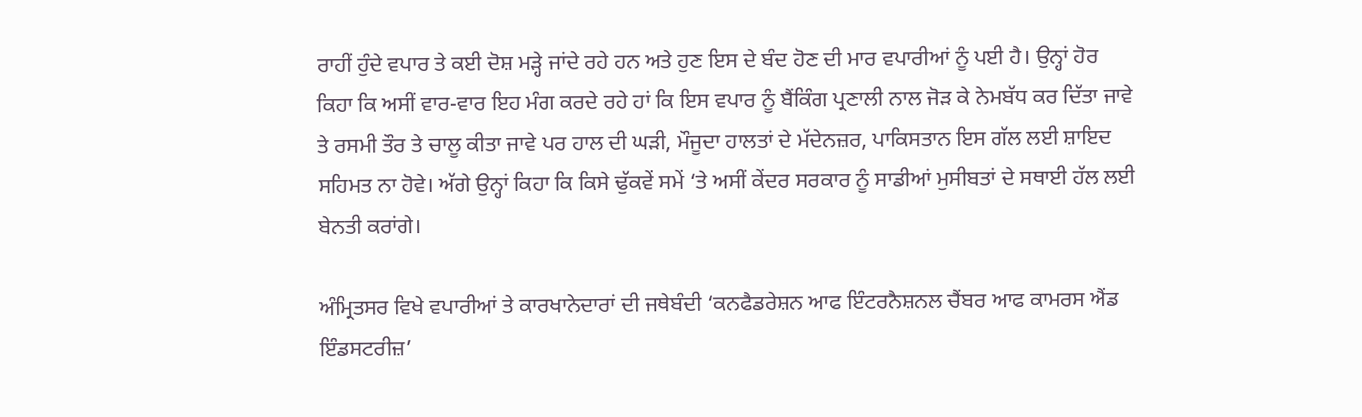ਰਾਹੀਂ ਹੁੰਦੇ ਵਪਾਰ ਤੇ ਕਈ ਦੋਸ਼ ਮੜ੍ਹੇ ਜਾਂਦੇ ਰਹੇ ਹਨ ਅਤੇ ਹੁਣ ਇਸ ਦੇ ਬੰਦ ਹੋਣ ਦੀ ਮਾਰ ਵਪਾਰੀਆਂ ਨੂੰ ਪਈ ਹੈ। ਉਨ੍ਹਾਂ ਹੋਰ ਕਿਹਾ ਕਿ ਅਸੀਂ ਵਾਰ-ਵਾਰ ਇਹ ਮੰਗ ਕਰਦੇ ਰਹੇ ਹਾਂ ਕਿ ਇਸ ਵਪਾਰ ਨੂੰ ਬੈਂਕਿੰਗ ਪ੍ਰਣਾਲੀ ਨਾਲ ਜੋੜ ਕੇ ਨੇਮਬੱਧ ਕਰ ਦਿੱਤਾ ਜਾਵੇ ਤੇ ਰਸਮੀ ਤੌਰ ਤੇ ਚਾਲੂ ਕੀਤਾ ਜਾਵੇ ਪਰ ਹਾਲ ਦੀ ਘੜੀ, ਮੌਜੂਦਾ ਹਾਲਤਾਂ ਦੇ ਮੱਦੇਨਜ਼ਰ, ਪਾਕਿਸਤਾਨ ਇਸ ਗੱਲ ਲਈ ਸ਼ਾਇਦ ਸਹਿਮਤ ਨਾ ਹੋਵੇ। ਅੱਗੇ ਉਨ੍ਹਾਂ ਕਿਹਾ ਕਿ ਕਿਸੇ ਢੁੱਕਵੇਂ ਸਮੇਂ ‘ਤੇ ਅਸੀਂ ਕੇਂਦਰ ਸਰਕਾਰ ਨੂੰ ਸਾਡੀਆਂ ਮੁਸੀਬਤਾਂ ਦੇ ਸਥਾਈ ਹੱਲ ਲਈ ਬੇਨਤੀ ਕਰਾਂਗੇ।

ਅੰਮ੍ਰਿਤਸਰ ਵਿਖੇ ਵਪਾਰੀਆਂ ਤੇ ਕਾਰਖਾਨੇਦਾਰਾਂ ਦੀ ਜਥੇਬੰਦੀ ‘ਕਨਫੈਡਰੇਸ਼ਨ ਆਫ ਇੰਟਰਨੈਸ਼ਨਲ ਚੈਂਬਰ ਆਫ ਕਾਮਰਸ ਐਂਡ ਇੰਡਸਟਰੀਜ਼’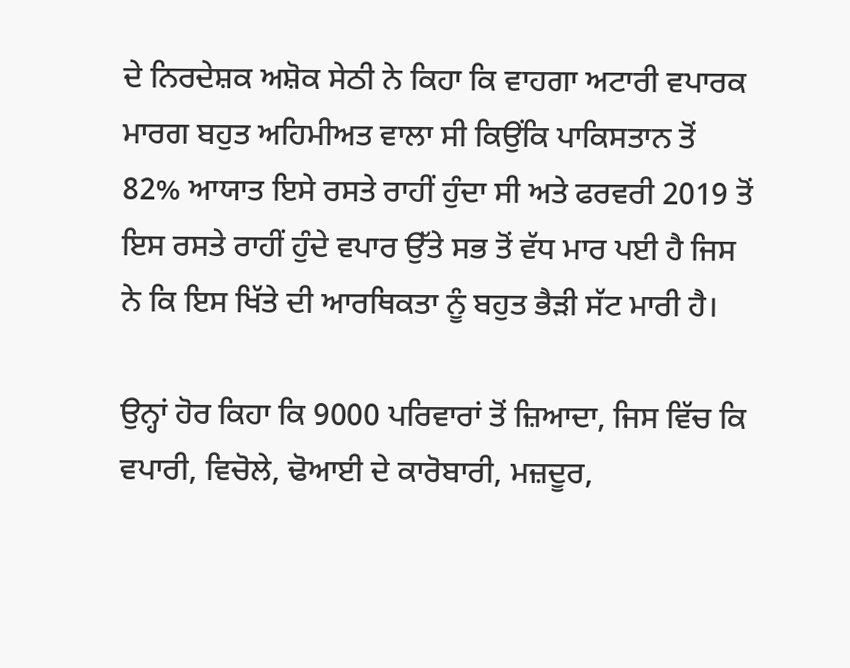ਦੇ ਨਿਰਦੇਸ਼ਕ ਅਸ਼ੋਕ ਸੇਠੀ ਨੇ ਕਿਹਾ ਕਿ ਵਾਹਗਾ ਅਟਾਰੀ ਵਪਾਰਕ ਮਾਰਗ ਬਹੁਤ ਅਹਿਮੀਅਤ ਵਾਲਾ ਸੀ ਕਿਉਂਕਿ ਪਾਕਿਸਤਾਨ ਤੋਂ 82% ਆਯਾਤ ਇਸੇ ਰਸਤੇ ਰਾਹੀਂ ਹੁੰਦਾ ਸੀ ਅਤੇ ਫਰਵਰੀ 2019 ਤੋਂ ਇਸ ਰਸਤੇ ਰਾਹੀਂ ਹੁੰਦੇ ਵਪਾਰ ਉੱਤੇ ਸਭ ਤੋਂ ਵੱਧ ਮਾਰ ਪਈ ਹੈ ਜਿਸ ਨੇ ਕਿ ਇਸ ਖਿੱਤੇ ਦੀ ਆਰਥਿਕਤਾ ਨੂੰ ਬਹੁਤ ਭੈੜੀ ਸੱਟ ਮਾਰੀ ਹੈ।

ਉਨ੍ਹਾਂ ਹੋਰ ਕਿਹਾ ਕਿ 9000 ਪਰਿਵਾਰਾਂ ਤੋਂ ਜ਼ਿਆਦਾ, ਜਿਸ ਵਿੱਚ ਕਿ ਵਪਾਰੀ, ਵਿਚੋਲੇ, ਢੋਆਈ ਦੇ ਕਾਰੋਬਾਰੀ, ਮਜ਼ਦੂਰ,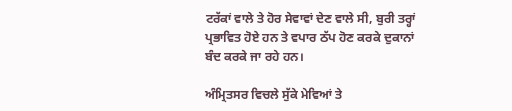ਟਰੱਕਾਂ ਵਾਲੇ ਤੇ ਹੋਰ ਸੇਵਾਵਾਂ ਦੇਣ ਵਾਲੇ ਸੀ, ਬੁਰੀ ਤਰ੍ਹਾਂ ਪ੍ਰਭਾਵਿਤ ਹੋਏ ਹਨ ਤੇ ਵਪਾਰ ਠੱਪ ਹੋਣ ਕਰਕੇ ਦੁਕਾਨਾਂ ਬੰਦ ਕਰਕੇ ਜਾ ਰਹੇ ਹਨ।

ਅੰਮ੍ਰਿਤਸਰ ਵਿਚਲੇ ਸੁੱਕੇ ਮੇਵਿਆਂ ਤੇ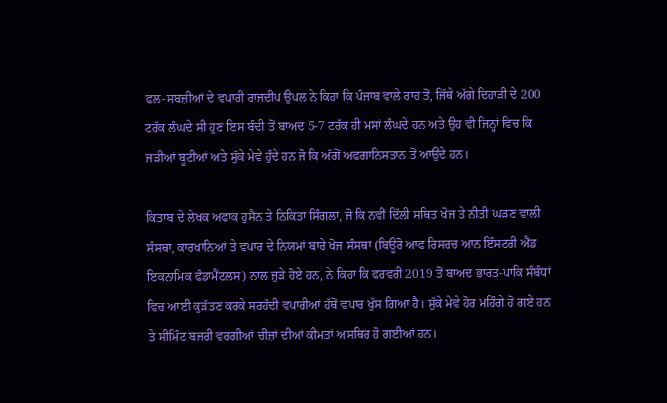ਫਲ-ਸਬਜ਼ੀਆਂ ਦੇ ਵਪਾਰੀ ਰਾਜਦੀਪ ਉਪਲ ਨੇ ਕਿਹਾ ਕਿ ਪੰਜਾਬ ਵਾਲੇ ਰਾਹ ਤੋਂ, ਜਿੱਥੇ ਅੱਗੇ ਦਿਹਾੜੀ ਦੇ 200 ਟਰੱਕ ਲੰਘਦੇ ਸੀ ਹੁਣ ਇਸ ਬੰਦੀ ਤੋਂ ਬਾਅਦ 5-7 ਟਰੱਕ ਹੀ ਮਸਾਂ ਲੰਘਦੇ ਹਨ ਅਤੇ ਉਹ ਵੀ ਜਿਨ੍ਹਾਂ ਵਿਚ ਕਿ ਜੜੀਆਂ ਬੂਟੀਆਂ ਅਤੇ ਸੁੱਕੇ ਮੇਵੇ ਹੁੰਦੇ ਹਨ ਜੋ ਕਿ ਅੱਗੋਂ ਅਫਗਾਨਿਸਤਾਨ ਤੋਂ ਆਉਂਦੇ ਹਨ।

ਕਿਤਾਬ ਦੇ ਲੇਖਕ ਅਫਾਕ ਹੁਸੈਨ ਤੇ ਨਿਕਿਤਾ ਸਿੰਗਲਾ, ਜੋ ਕਿ ਨਵੀਂ ਦਿੱਲੀ ਸਥਿਤ ਖੋਜ ਤੇ ਨੀਤੀ ਘੜਣ ਵਾਲੀ ਸੰਸਥਾ, ਕਾਰਖਾਨਿਆਂ ਤੇ ਵਪਾਰ ਦੇ ਨਿਯਮਾਂ ਬਾਰੇ ਖੋਜ ਸੰਸਥਾ (ਬਿਊਰੋ ਆਫ ਰਿਸਰਚ ਆਨ ਇੰਸਟਰੀ ਐਂਡ ਇਕਨਾਮਿਕ ਫੰਡਾਮੈਂਟਲਸ) ਨਾਲ ਜੁੜੇ ਹੋਏ ਹਨ, ਨੇ ਕਿਹਾ ਕਿ ਫਰਵਰੀ 2019 ਤੋਂ ਬਾਅਦ ਭਾਰਤ-ਪਾਕਿ ਸੰਬੰਧਾਂ ਵਿਚ ਆਈ ਕੁੜੱਤਣ ਕਰਕੇ ਸਰਹੱਦੀ ਵਪਾਰੀਆਂ ਹੱਥੋਂ ਵਪਾਰ ਖੁੱਸ ਗਿਆ ਹੈ। ਸੁੱਕੇ ਮੇਵੇ ਹੋਰ ਮਹਿੰਗੇ ਹੋ ਗਏ ਹਨ ਤੇ ਸੀਮਿੰਟ ਬਜਰੀ ਵਰਗੀਆਂ ਚੀਜ਼ਾਂ ਦੀਆਂ ਕੀਮਤਾਂ ਅਸਥਿਰ ਹੋ ਗਈਆਂ ਹਨ।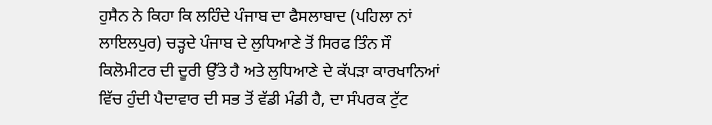ਹੁਸੈਨ ਨੇ ਕਿਹਾ ਕਿ ਲਹਿੰਦੇ ਪੰਜਾਬ ਦਾ ਫੈਸਲਾਬਾਦ (ਪਹਿਲਾ ਨਾਂ ਲਾਇਲਪੁਰ) ਚੜ੍ਹਦੇ ਪੰਜਾਬ ਦੇ ਲੁਧਿਆਣੇ ਤੋਂ ਸਿਰਫ ਤਿੰਨ ਸੌ ਕਿਲੋਮੀਟਰ ਦੀ ਦੂਰੀ ਉੱਤੇ ਹੈ ਅਤੇ ਲੁਧਿਆਣੇ ਦੇ ਕੱਪੜਾ ਕਾਰਖਾਨਿਆਂ ਵਿੱਚ ਹੁੰਦੀ ਪੈਦਾਵਾਰ ਦੀ ਸਭ ਤੋਂ ਵੱਡੀ ਮੰਡੀ ਹੈ, ਦਾ ਸੰਪਰਕ ਟੁੱਟ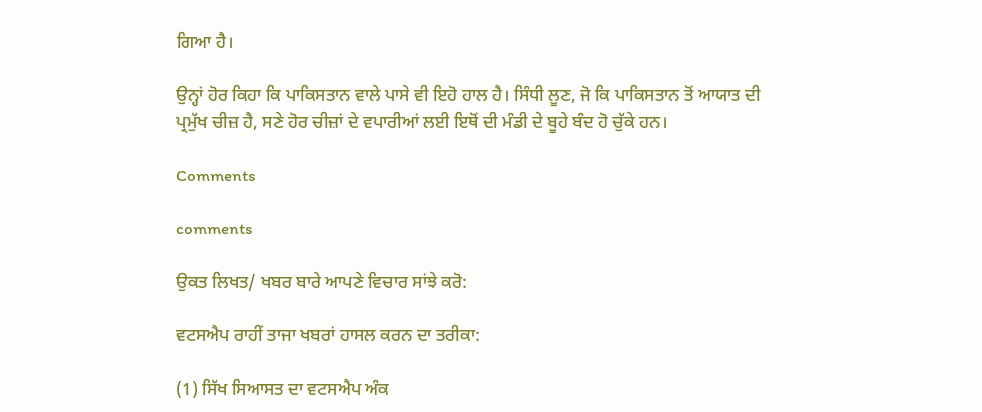ਗਿਆ ਹੈ।

ਉਨ੍ਹਾਂ ਹੋਰ ਕਿਹਾ ਕਿ ਪਾਕਿਸਤਾਨ ਵਾਲੇ ਪਾਸੇ ਵੀ ਇਹੋ ਹਾਲ ਹੈ। ਸਿੰਧੀ ਲੂਣ, ਜੋ ਕਿ ਪਾਕਿਸਤਾਨ ਤੋਂ ਆਯਾਤ ਦੀ ਪ੍ਰਮੁੱਖ ਚੀਜ਼ ਹੈ, ਸਣੇ ਹੋਰ ਚੀਜ਼ਾਂ ਦੇ ਵਪਾਰੀਆਂ ਲਈ ਇਥੋਂ ਦੀ ਮੰਡੀ ਦੇ ਬੂਹੇ ਬੰਦ ਹੋ ਚੁੱਕੇ ਹਨ।

Comments

comments

ਉਕਤ ਲਿਖਤ/ ਖਬਰ ਬਾਰੇ ਆਪਣੇ ਵਿਚਾਰ ਸਾਂਝੇ ਕਰੋ:

ਵਟਸਐਪ ਰਾਹੀਂ ਤਾਜਾ ਖਬਰਾਂ ਹਾਸਲ ਕਰਨ ਦਾ ਤਰੀਕਾ:

(1) ਸਿੱਖ ਸਿਆਸਤ ਦਾ ਵਟਸਐਪ ਅੰਕ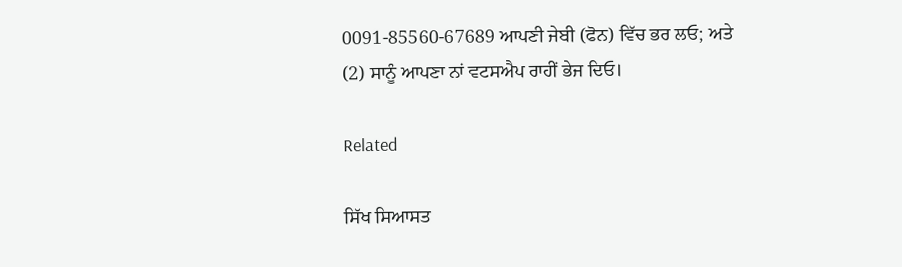0091-85560-67689 ਆਪਣੀ ਜੇਬੀ (ਫੋਨ) ਵਿੱਚ ਭਰ ਲਓ; ਅਤੇ
(2) ਸਾਨੂੰ ਆਪਣਾ ਨਾਂ ਵਟਸਐਪ ਰਾਹੀਂ ਭੇਜ ਦਿਓ।

Related

ਸਿੱਖ ਸਿਆਸਤ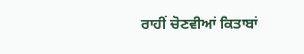ਰਾਹੀਂ ਚੋਣਵੀਆਂ ਕਿਤਾਬਾਂ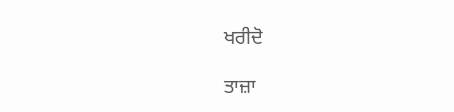ਖਰੀਦੋ

ਤਾਜ਼ਾ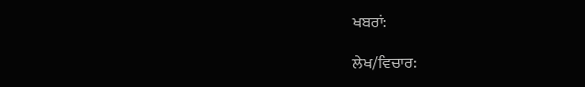ਖਬਰਾਂ:

ਲੇਖ/ਵਿਚਾਰ: